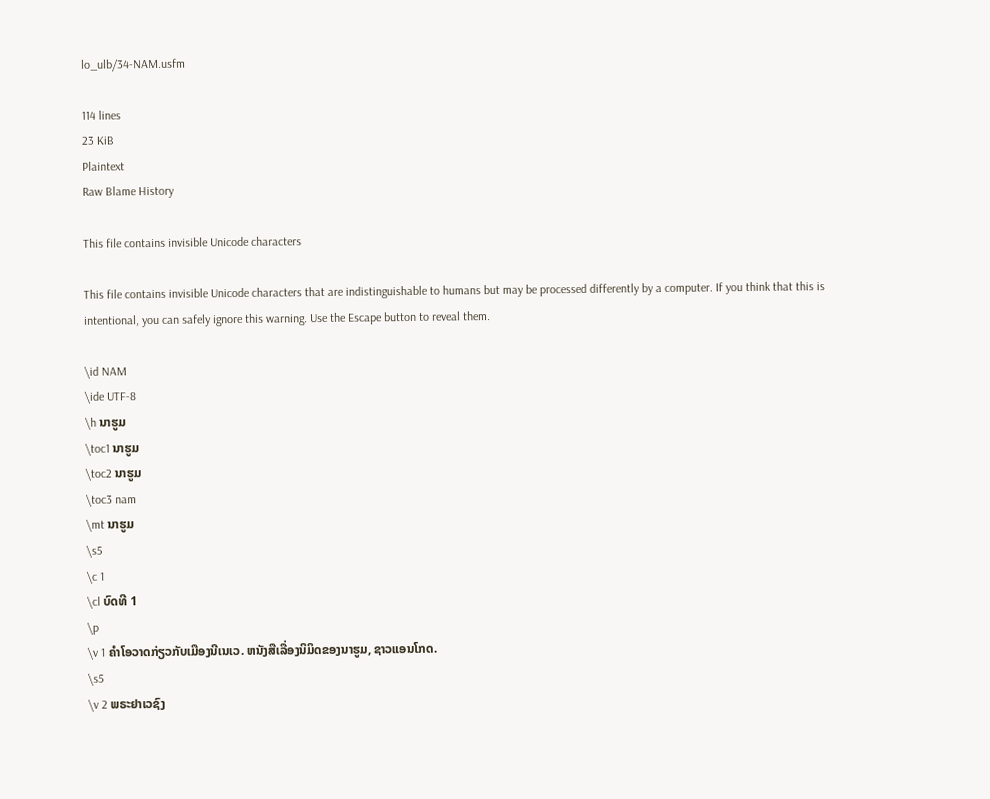lo_ulb/34-NAM.usfm

114 lines
23 KiB
Plaintext
Raw Blame History

This file contains invisible Unicode characters

This file contains invisible Unicode characters that are indistinguishable to humans but may be processed differently by a computer. If you think that this is intentional, you can safely ignore this warning. Use the Escape button to reveal them.

\id NAM
\ide UTF-8
\h ນາຮູມ
\toc1 ນາຮູມ
\toc2 ນາຮູມ
\toc3 nam
\mt ນາຮູມ
\s5
\c 1
\cl ບົດທີ 1
\p
\v 1 ຄຳໂອວາດກ່ຽວກັບເມືອງນີເນເວ. ຫນັງສືເລື່ອງນິມິດຂອງນາຮູມ, ຊາວແອນໂກດ.
\s5
\v 2 ພຣະຢາເວຊົງ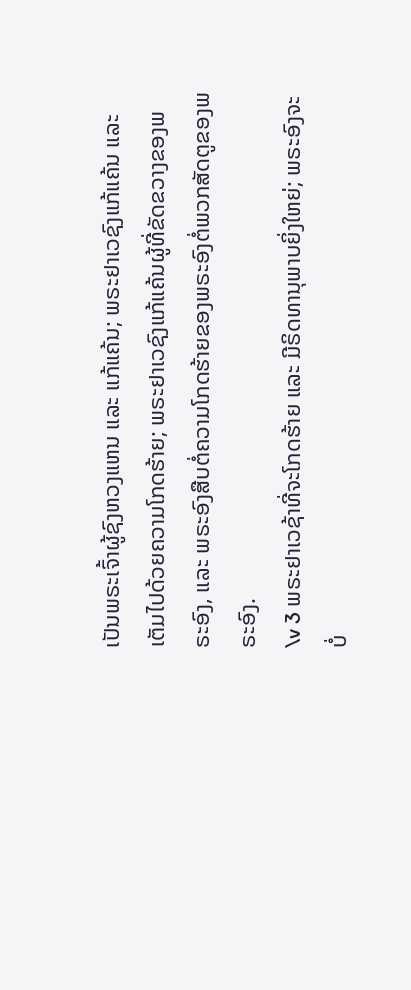ເປັນພຣະເຈົ້າຜູ້ຊົງຫວງແຫນ ແລະ ແກ້ແຄ້ນ; ພຣະຢາເວຊົງແກ້ແຄ້ນ ແລະ ເຕັມໄປດ້ວຍຄວາມໂກດຮ້າຍ; ພຣະຢາເວຊົງແກ້ແຄ້ນຜູ້ທີ່ຂັດຂວາງຂອງພຣະອົງ, ແລະ ພຣະອົງສືບຕໍ່ຄວາມໂກດຮ້າຍຂອງພຣະອົງຕໍ່ພວກສັດຕູຂອງພຣະອົງ.
\v 3 ພຣະຢາເວຊ້າທີ່ຈະໂກດຮ້າຍ ແລະ ມີຣິດທານຸພາບຍິ່ງໃຫຍ່; ພຣະອົງຈະບໍ່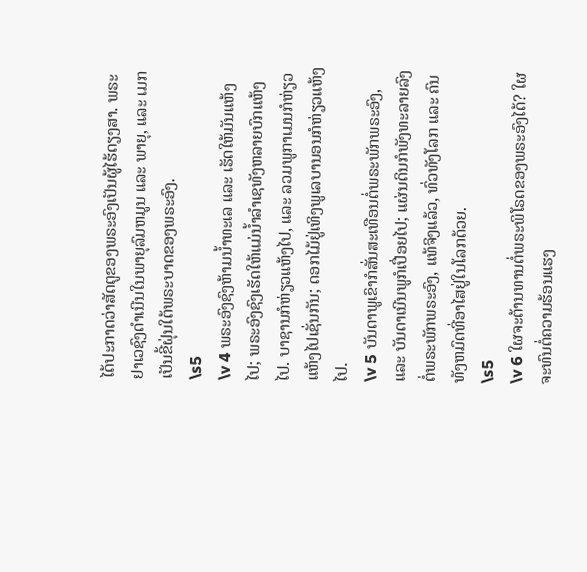ໄດ້ປະກາດວ່າສັດຕູຂອງພຣະອົງເປັນຜູ້ໄຮ້ດຽງສາ. ພຣະຢາເວຊົງດຳເນີນໃນພາຍຸລົມຫມູນ ແລະ ພາຍຸ, ແລະ ເມກເປັນຂີ້ຝຸ່ນໃຕ້ພຣະບາດຂອງພຣະອົງ.
\s5
\v 4 ພຣະອົງຊົງຫ້າມນ້ຳທະເລ ແລະ ເຮັດໃຫ້ມັນແຫ້ງໄປ; ພຣະອົງຊົງເຮັດໃຫ້ແມ່ນ້ຳລຳເຊທັງຫລາຍບົກແຫ້ງໄປ. ບາຊານກໍຫ່ຽວແຫ້ງໄປ, ແລະ ລວມພູກາເມນກໍຫ່ຽວແຫ້ງໄປເຊັ່ນກັນ; ດອກໄມ້ຢູ່ເທິງພູເລບານອນກໍຫ່ຽວແຫ້ງໄປ.
\v 5 ບັນດາພູເຂົາກໍສັ່ນສະເທືອນຕໍ່ພຣະພັກພຣະອົງ, ແລະ ບັນດາເນີນພູກໍເປື່ອຍໄປ; ແຜ່ນດິນກໍພັງທະລາຍລົງຕໍ່ພຣະພັກພຣະອົງ, ແທ້ຈິງແລ້ວ, ທົ່ວທັງໂລກ ແລະ ຄົນທັງຫມົດທີ່ອາໄສຢູ່ໃນໂລກດ້ວຍ.
\s5
\v 6 ໃຜຈະຕ້ານທານຕໍ່ພຣະພິໂຣດຂອງພຣະອົງໄດ້? ໃຜຈະທົນຕໍ່ຄວາມຮ້ອນແຮງ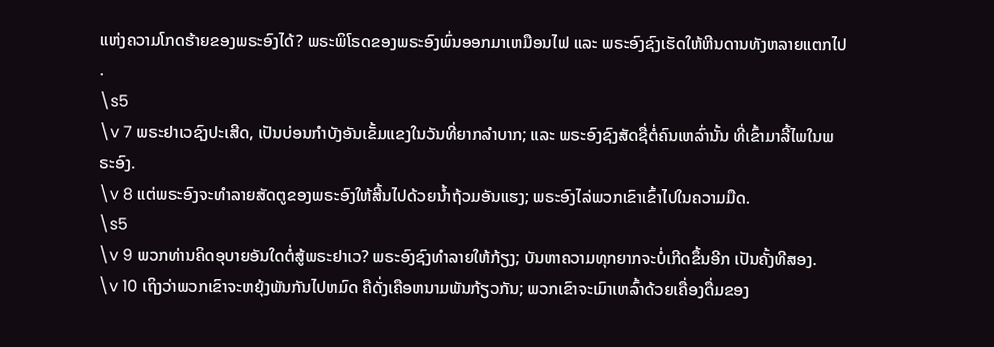ແຫ່ງຄວາມໂກດຮ້າຍຂອງພຣະອົງໄດ້? ພຣະພິໂຣດຂອງພຣະອົງພົ່ນອອກມາເຫມືອນໄຟ ແລະ ພຣະອົງຊົງເຮັດໃຫ້ຫີນດານທັງຫລາຍແຕກໄປ.
\s5
\v 7 ພຣະຢາເວຊົງປະເສີດ, ເປັນບ່ອນກຳບັງອັນເຂັ້ມແຂງໃນວັນທີ່ຍາກລຳບາກ; ແລະ ພຣະອົງຊົງສັດຊື່ຕໍ່ຄົນເຫລົ່ານັ້ນ ທີ່ເຂົ້າມາລີ້ໄພໃນພຣະອົງ.
\v 8 ແຕ່ພຣະອົງຈະທຳລາຍສັດຕູຂອງພຣະອົງໃຫ້ສີ້ນໄປດ້ວຍນໍ້າຖ້ວມອັນແຮງ; ພຣະອົງໄລ່ພວກເຂົາເຂົ້າໄປໃນຄວາມມືດ.
\s5
\v 9 ພວກທ່ານຄິດອຸບາຍອັນໃດຕໍ່ສູ້ພຣະຢາເວ? ພຣະອົງຊົງທຳລາຍໃຫ້ກ້ຽງ; ບັນຫາຄວາມທຸກຍາກຈະບໍ່ເກີດຂຶ້ນອີກ ເປັນຄັ້ງທີສອງ.
\v 10 ເຖິງວ່າພວກເຂົາຈະຫຍຸ້ງພັນກັນໄປຫມົດ ຄືດັ່ງເຄືອຫນາມພັນກ້ຽວກັນ; ພວກເຂົາຈະເມົາເຫລົ້າດ້ວຍເຄື່ອງດື່ມຂອງ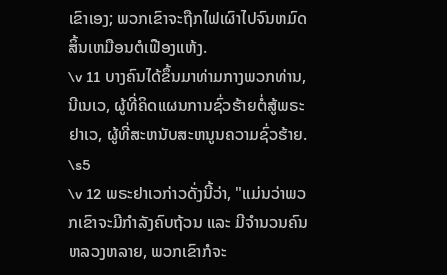ເຂົາເອງ; ພວກເຂົາຈະຖືກໄຟເຜົາໄປຈົນຫມົດສິ້ນເຫມືອນຕໍເຟືອງແຫ້ງ.
\v 11 ບາງຄົນໄດ້ຂຶ້ນມາທ່າມກາງພວກທ່ານ, ນີເນເວ, ຜູ້ທີ່ຄິດແຜນການຊົ່ວຮ້າຍຕໍ່ສູ້ພຣະຢາເວ, ຜູ້ທີ່ສະຫນັບສະຫນູນຄວາມຊົ່ວຮ້າຍ.
\s5
\v 12 ພຣະຢາເວກ່າວດັ່ງນີ້ວ່າ, "ແມ່ນວ່າພວກເຂົາຈະມີກຳລັງຄົບຖ້ວນ ແລະ ມີຈຳນວນຄົນຫລວງຫລາຍ, ພວກເຂົາກໍຈະ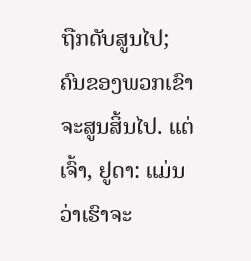ຖືກດັບສູນໄປ; ຄົນຂອງພວກເຂົາຈະສູນສິ້ນໄປ. ແຕ່ເຈົ້າ, ຢູດາ: ແມ່ນວ່າເຮົາຈະ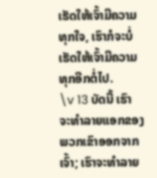ເຮັດໃຫ້ເຈົ້າມີຄວາມທຸກໃຈ, ເຮົາກໍຈະບໍ່ເຮັດໃຫ້ເຈົ້າມີຄວາມທຸກອີກຕໍ່ໄປ.
\v 13 ບັດນີ້ ເຮົາຈະທຳລາຍແອກຂອງພວກເຂົາອອກຈາກເຈົ້າ; ເຮົາຈະທຳລາຍ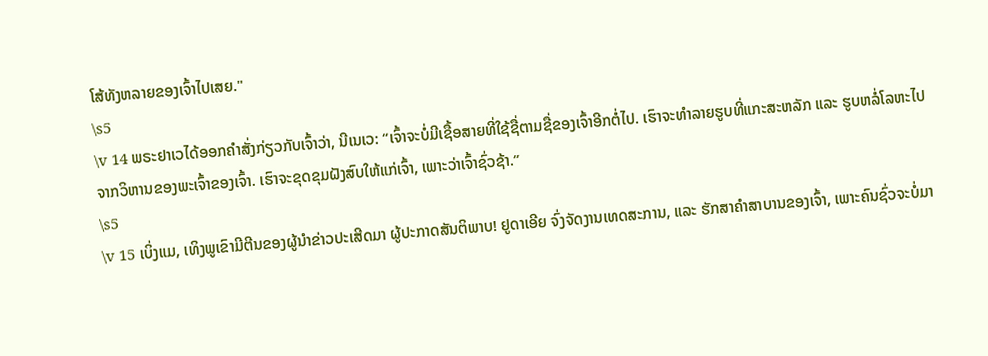ໂສ້ທັງຫລາຍຂອງເຈົ້າໄປເສຍ."
\s5
\v 14 ພຣະຢາເວໄດ້ອອກຄຳສັ່ງກ່ຽວກັບເຈົ້າວ່າ, ນີເນເວ: “ເຈົ້າຈະບໍ່ມີເຊື້ອສາຍທີ່ໃຊ້ຊື່ຕາມຊື່ຂອງເຈົ້າອີກຕໍ່ໄປ. ເຮົາຈະທຳລາຍຮູບທີ່ແກະສະຫລັກ ແລະ ຮູບຫລໍ່ໂລຫະໄປຈາກວິຫານຂອງພະເຈົ້າຂອງເຈົ້າ. ເຮົາຈະຂຸດຂຸມຝັງສົບໃຫ້ແກ່ເຈົ້າ, ເພາະວ່າເຈົ້າຊົ່ວຊ້າ.”
\s5
\v 15 ເບິ່ງແມ, ເທິງພູເຂົາມີຕີນຂອງຜູ້ນຳຂ່າວປະເສີດມາ ຜູ້ປະກາດສັນຕິພາບ! ຢູດາເອີຍ ຈົ່ງຈັດງານເທດສະການ, ແລະ ຮັກສາຄຳສາບານຂອງເຈົ້າ, ເພາະຄົນຊົ່ວຈະບໍ່ມາ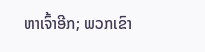ຫາເຈົ້າອີກ; ພວກເຂົາ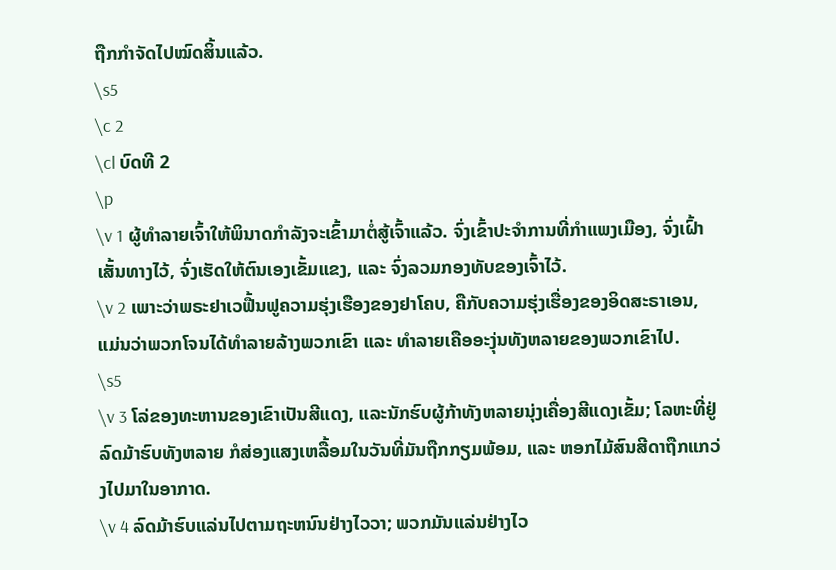ຖືກກຳຈັດໄປໝົດສິ້ນແລ້ວ.
\s5
\c 2
\cl ບົດທີ 2
\p
\v 1 ຜູ້ທຳລາຍເຈົ້າໃຫ້ພິນາດກຳລັງຈະເຂົ້າມາຕໍ່ສູ້ເຈົ້າແລ້ວ. ຈົ່ງເຂົ້າປະຈຳການທີ່ກຳແພງເມືອງ, ຈົ່ງເຝົ້າເສັ້ນທາງໄວ້, ຈົ່ງເຮັດໃຫ້ຕົນເອງເຂັ້ມແຂງ, ແລະ ຈົ່ງລວມກອງທັບຂອງເຈົ້າໄວ້.
\v 2 ເພາະວ່າພຣະຢາເວຟື້ນຟູຄວາມຮຸ່ງເຮືອງຂອງຢາໂຄບ, ຄືກັບຄວາມຮຸ່ງເຮື່ອງຂອງອິດສະຣາເອນ, ແມ່ນວ່າພວກໂຈນໄດ້ທຳລາຍລ້າງພວກເຂົາ ແລະ ທຳລາຍເຄືອອະງຸ່ນທັງຫລາຍຂອງພວກເຂົາໄປ.
\s5
\v 3 ໂລ່ຂອງທະຫານຂອງເຂົາເປັນສີແດງ, ແລະນັກຮົບຜູ້ກ້າທັງຫລາຍນຸ່ງເຄື່ອງສີແດງເຂັ້ມ; ໂລຫະທີ່ຢູ່ລົດມ້າຮົບທັງຫລາຍ ກໍສ່ອງແສງເຫລື້ອມໃນວັນທີ່ມັນຖືກກຽມພ້ອມ, ແລະ ຫອກໄມ້ສົນສີດາຖືກແກວ່ງໄປມາໃນອາກາດ.
\v 4 ລົດມ້າຮົບແລ່ນໄປຕາມຖະຫນົນຢ່າງໄວວາ; ພວກມັນແລ່ນຢ່າງໄວ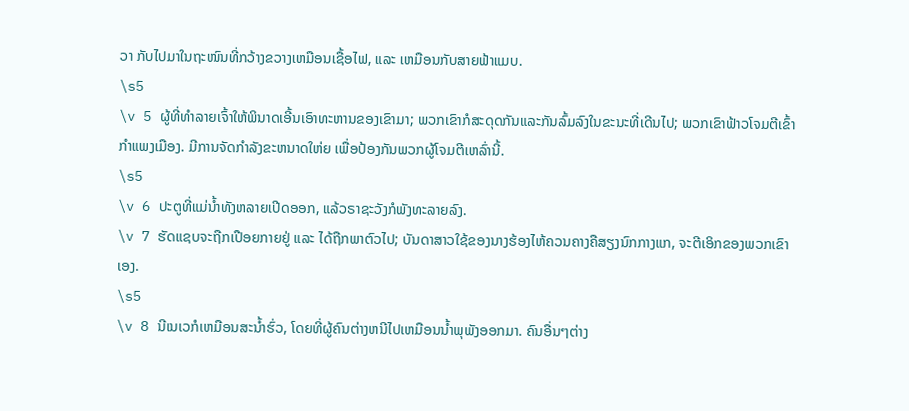ວາ ກັບໄປມາໃນຖະໜົນທີ່ກວ້າງຂວາງເຫມືອນເຊື້ອໄຟ, ແລະ ເຫມືອນກັບສາຍຟ້າແມບ.
\s5
\v 5 ຜູ້ທີ່ທຳລາຍເຈົ້າໃຫ້ພິນາດເອີ້ນເອົາທະຫານຂອງເຂົາມາ; ພວກເຂົາກໍສະດຸດກັນແລະກັນລົ້ມລົງໃນຂະນະທີ່ເດີນໄປ; ພວກເຂົາຟ້າວໂຈມຕີເຂົ້າກຳແພງເມືອງ. ມີການຈັດກຳລັງຂະຫນາດໃຫ່ຍ ເພື່ອປ້ອງກັນພວກຜູ້ໂຈມຕີເຫລົ່ານີ້.
\s5
\v 6 ປະຕູທີ່ແມ່ນ້ຳທັງຫລາຍເປີດອອກ, ແລ້ວຣາຊະວັງກໍພັງທະລາຍລົງ.
\v 7 ຮັດແຊບຈະຖືກເປືອຍກາຍຢູ່ ແລະ ໄດ້ຖືກພາຕົວໄປ; ບັນດາສາວໃຊ້ຂອງນາງຮ້ອງໄຫ້ຄວນຄາງຄືສຽງນົກກາງແກ, ຈະຕີເອິກຂອງພວກເຂົາເອງ.
\s5
\v 8 ນີເນເວກໍເຫມືອນສະນ້ຳຮົ່ວ, ໂດຍທີ່ຜູ້ຄົນຕ່າງຫນີໄປເຫມືອນນໍ້າພຸພັງອອກມາ. ຄົນອື່ນໆຕ່າງ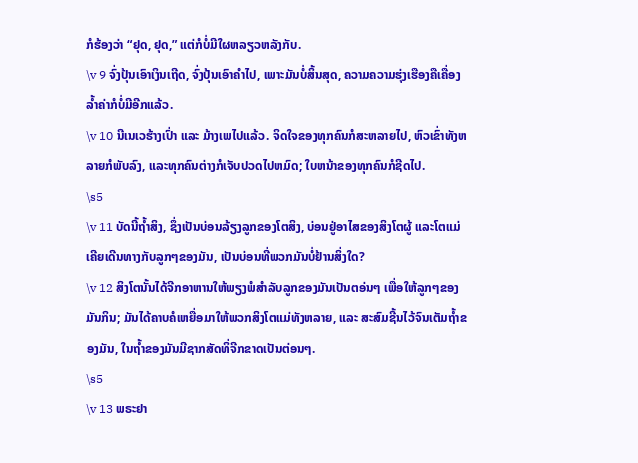ກໍຮ້ອງວ່າ “ຢຸດ, ຢຸດ,” ແຕ່ກໍບໍ່ມີໃຜຫລຽວຫລັງກັບ.
\v 9 ຈົ່ງປຸ້ນເອົາເງິນເຖີດ, ຈົ່ງປຸ້ນເອົາຄຳໄປ, ເພາະມັນບໍ່ສິ້ນສຸດ, ຄວາມຄວາມຮຸ່ງເຮືອງຄືເຄື່ອງລໍ້າຄ່າກໍບໍ່ມີອີກແລ້ວ.
\v 10 ນີເນເວຮ້າງເປົ່າ ແລະ ມ້າງເພໄປແລ້ວ. ຈິດໃຈຂອງທຸກຄົນກໍສະຫລາຍໄປ, ຫົວເຂົ່າທັງຫລາຍກໍພັບລົງ, ແລະທຸກຄົນຕ່າງກໍເຈັບປວດໄປຫມົດ; ໃບຫນ້າຂອງທຸກຄົນກໍຊີດໄປ.
\s5
\v 11 ບັດນີ້ຖໍ້າສິງ, ຊຶ່ງເປັນບ່ອນລ້ຽງລູກຂອງໂຕສິງ, ບ່ອນຢູ່ອາໄສຂອງສິງໂຕຜູ້ ແລະໂຕແມ່ ເຄີຍເດີນທາງກັບລູກໆຂອງມັນ, ເປັນບ່ອນທີ່ພວກມັນບໍ່ຢ້ານສິ່ງໃດ?
\v 12 ສິງໂຕນັ້ນໄດ້ຈີກອາຫານໃຫ້ພຽງພໍສຳລັບລູກຂອງມັນເປັນຕອ່ນໆ ເພື່ອໃຫ້ລູກໆຂອງມັນກິນ; ມັນໄດ້ຄາບຄໍເຫຍື່ອມາໃຫ້ພວກສິງໂຕແມ່ທັງຫລາຍ, ແລະ ສະສົມຊີ້ນໄວ້ຈົນເຕັມຖໍ້າຂອງມັນ, ໃນຖໍ້າຂອງມັນມີຊາກສັດທິ່ຈີກຂາດເປັນຕ່ອນໆ.
\s5
\v 13 ພຣະຢາ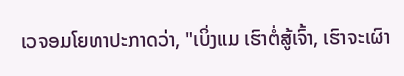ເວຈອມໂຍທາປະກາດວ່າ, "ເບິ່ງແມ ເຮົາຕໍ່ສູ້ເຈົ້າ, ເຮົາຈະເຜົາ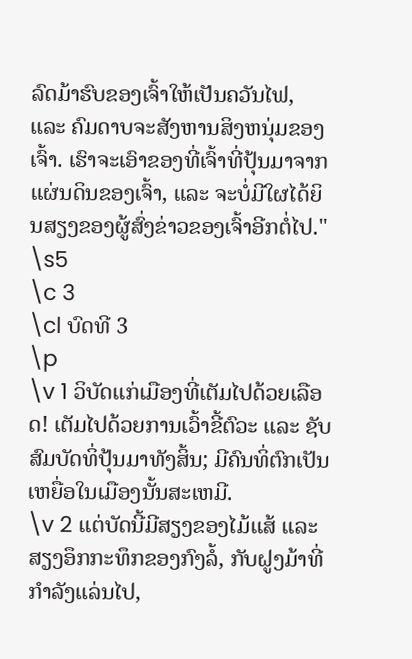ລົດມ້າຮົບຂອງເຈົ້າໃຫ້ເປັນຄວັນໄຟ, ແລະ ຄົມດາບຈະສັງຫານສິງຫນຸ່ມຂອງເຈົ້າ. ເຮົາຈະເອົາຂອງທີ່ເຈົ້າທີ່ປຸ້ນມາຈາກແຜ່ນດິນຂອງເຈົ້າ, ແລະ ຈະບໍ່ມີໃຜໄດ້ຍິນສຽງຂອງຜູ້ສົ່ງຂ່າວຂອງເຈົ້າອີກຕໍ່ໄປ."
\s5
\c 3
\cl ບົດທີ 3
\p
\v 1 ວິບັດແກ່ເມືອງທີ່ເຕັມໄປດ້ວຍເລືອດ! ເຕັມໄປດ້ວຍການເວົ້າຂີ້ຕົວະ ແລະ ຊັບສົມບັດທິ່ປຸ້ນມາທັງສິ້ນ; ມີຄົນທິ່ຕົກເປັນເຫຍື່ອໃນເມືອງນັ້ນສະເຫມີ.
\v 2 ແຕ່ບັດນີ້ມີສຽງຂອງໄມ້ແສ້ ແລະສຽງອຶກກະທຶກຂອງກົງລໍ້, ກັບຝູງມ້າທີ່ກຳລັງແລ່ນໄປ,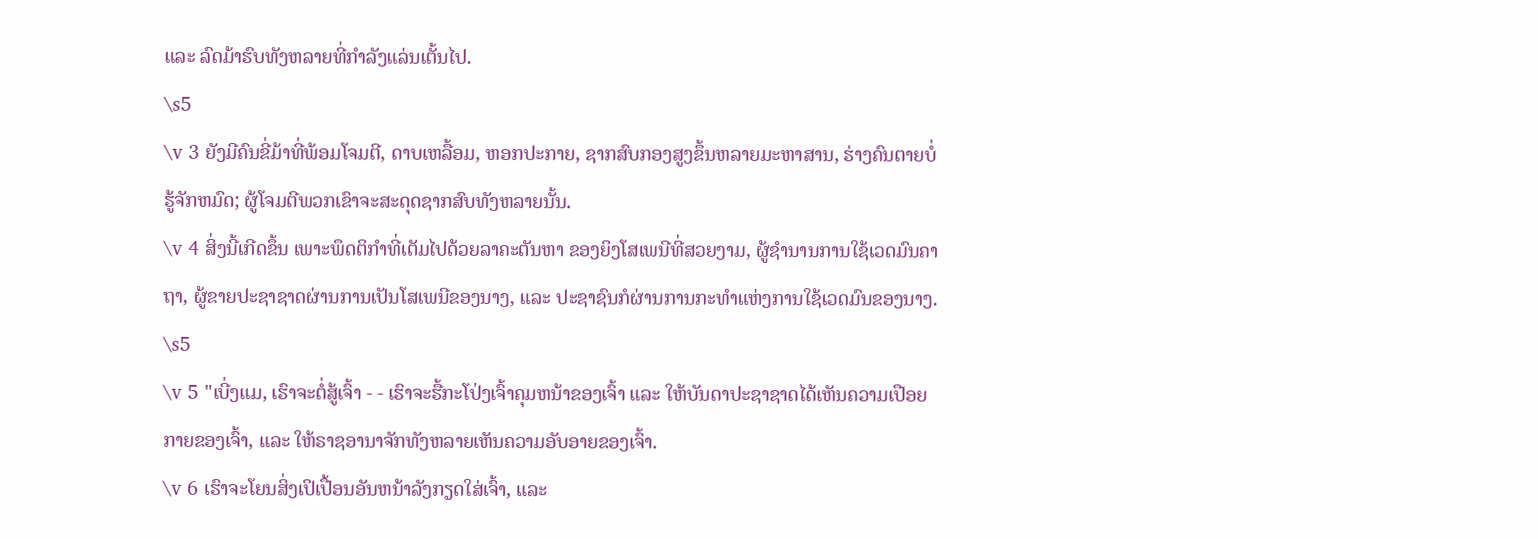ແລະ ລົດມ້າຮົບທັງຫລາຍທີ່ກຳລັງແລ່ນເຕັ້ນໄປ.
\s5
\v 3 ຍັງມີຄົນຂີ່ມ້າທີ່ພ້ອມໂຈມຕີ, ດາບເຫລື້ອມ, ຫອກປະກາຍ, ຊາກສົບກອງສູງຂຶ້ນຫລາຍມະຫາສານ, ຮ່າງຄົນຕາຍບໍ່ຮູ້ຈັກຫມົດ; ຜູ້ໂຈມຕີພວກເຂົາຈະສະດຸດຊາກສົບທັງຫລາຍນັ້ນ.
\v 4 ສິ່ງນີ້ເກີດຂຶ້ນ ເພາະພຶດຕິກຳທີ່ເຕັມໄປດ້ວຍລາຄະຕັນຫາ ຂອງຍິງໂສເພນີທີ່ສວຍງາມ, ຜູ້ຊຳນານການໃຊ້ເວດມົນຄາຖາ, ຜູ້ຂາຍປະຊາຊາດຜ່ານການເປັນໂສເພນີຂອງນາງ, ແລະ ປະຊາຊົນກໍຜ່ານການກະທຳແຫ່ງການໃຊ້ເວດມົນຂອງນາງ.
\s5
\v 5 "ເບີ່ງແມ, ເຮົາຈະຕໍ່ສູ້ເຈົ້າ - - ເຮົາຈະຮື້ກະໂປ່ງເຈົ້າຄຸມຫນ້າຂອງເຈົ້າ ແລະ ໃຫ້ບັນດາປະຊາຊາດໄດ້ເຫັນຄວາມເປືອຍກາຍຂອງເຈົ້າ, ແລະ ໃຫ້ຣາຊອານາຈັກທັງຫລາຍເຫັນຄວາມອັບອາຍຂອງເຈົ້າ.
\v 6 ເຮົາຈະໂຍນສິ່ງເປິເປື້ອນອັນຫນ້າລັງກຽດໃສ່ເຈົ້າ, ແລະ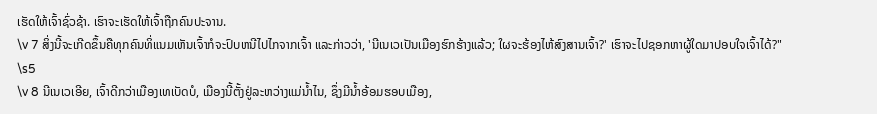ເຮັດໃຫ້ເຈົ້າຊົ່ວຊ້າ. ເຮົາຈະເຮັດໃຫ້ເຈົ້າຖືກຄົນປະຈານ.
\v 7 ສິ່ງນີ້ຈະເກີດຂຶ້ນຄືທຸກຄົນທິ່ແນມເຫັນເຈົ້າກໍຈະປົບຫນີໄປໄກຈາກເຈົ້າ ແລະກ່າວວ່າ, 'ນີເນເວເປັນເມືອງຮົກຮ້າງແລ້ວ; ໃຜຈະຮ້ອງໄຫ້ສົງສານເຈົ້າ?' ເຮົາຈະໄປຊອກຫາຜູ້ໃດມາປອບໃຈເຈົ້າໄດ້?"
\s5
\v 8 ນີເນເວເອີຍ, ເຈົ້າດີກວ່າເມືອງເທເບັດບໍ, ເມືອງນີ້ຕັ້ງຢູ່ລະຫວ່າງແມ່ນ້ຳໄນ, ຊຶ່ງມີນ້ຳອ້ອມຮອບເມືອງ,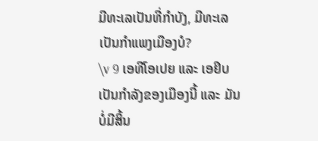ມີທະເລເປັນທີ່ກຳບັງ, ມີທະເລເປັນກຳແພງເມືອງບໍ?
\v 9 ເອທີໂອເປຍ ແລະ ເອຢິບເປັນກຳລັງຂອງເມືອງນີ້ ແລະ ມັນບໍ່ມີສິ້ນ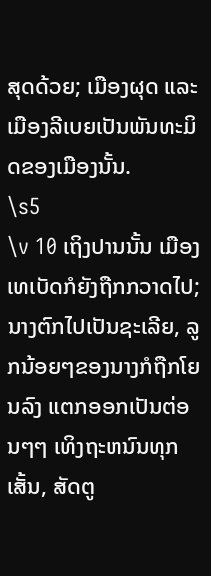ສຸດດ້ວຍ; ເມືອງຜຸດ ແລະ ເມືອງລີເບຍເປັນພັນທະມິດຂອງເມືອງນັ້ນ.
\s5
\v 10 ເຖິງປານນັ້ນ ເມືອງເທເບັດກໍຍັງຖືກກວາດໄປ; ນາງຕົກໄປເປັນຊະເລີຍ, ລູກນ້ອຍໆຂອງນາງກໍຖືກໂຍນລົງ ແຕກອອກເປັນຕ່ອນໆໆ ເທິງຖະຫນົນທຸກເສັ້ນ, ສັດຕູ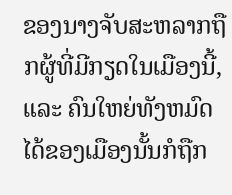ຂອງນາງຈັບສະຫລາກຖືກຜູ້ທີ່ມີກຽດໃນເມືອງນີ້, ແລະ ຄົນໃຫຍ່ທັງຫມົດໄດ້ຂອງເມືອງນັ້ນກໍຖືກ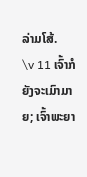ລ່າມໂສ້.
\v 11 ເຈົ້າກໍຍັງຈະເມົາມາຍ; ເຈົ້າພະຍາ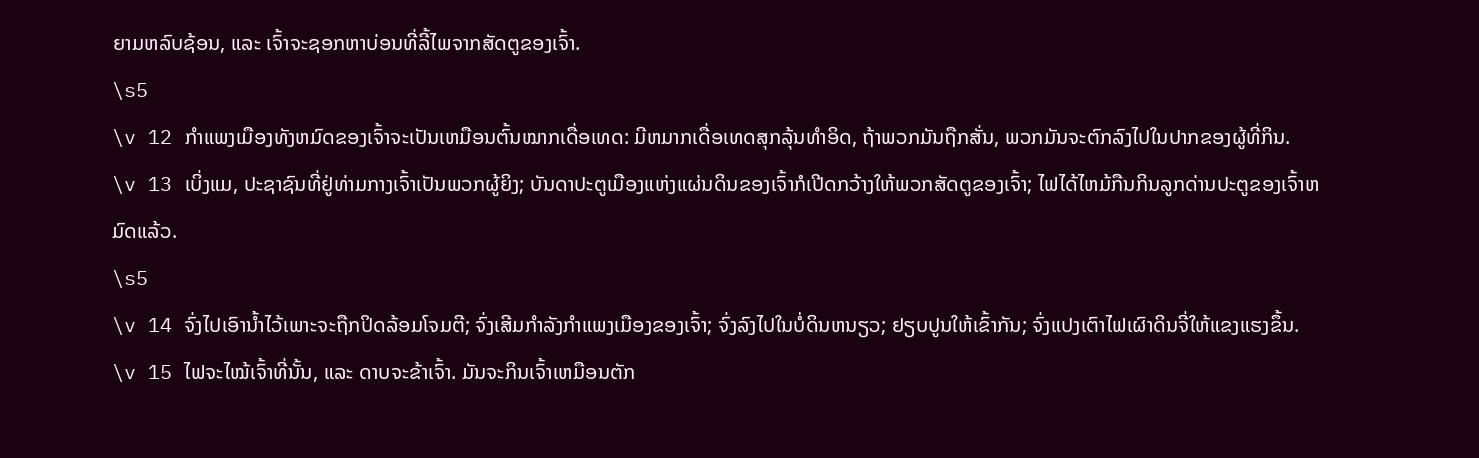ຍາມຫລົບຊ້ອນ, ແລະ ເຈົ້າຈະຊອກຫາບ່ອນທີ່ລີ້ໄພຈາກສັດຕູຂອງເຈົ້າ.
\s5
\v 12 ກຳແພງເມືອງທັງຫມົດຂອງເຈົ້າຈະເປັນເຫມືອນຕົ້ນໝາກເດື່ອເທດ: ມີຫມາກເດື່ອເທດສຸກລຸ້ນທຳອິດ, ຖ້າພວກມັນຖືກສັ່ນ, ພວກມັນຈະຕົກລົງໄປໃນປາກຂອງຜູ້ທີ່ກິນ.
\v 13 ເບິ່ງແມ, ປະຊາຊົນທີ່ຢູ່ທ່າມກາງເຈົ້າເປັນພວກຜູ້ຍິງ; ບັນດາປະຕູເມືອງແຫ່ງແຜ່ນດິນຂອງເຈົ້າກໍເປີດກວ້າງໃຫ້ພວກສັດຕູຂອງເຈົ້າ; ໄຟໄດ້ໄຫມ້ກືນກິນລູກດ່ານປະຕູຂອງເຈົ້າຫມົດແລ້ວ.
\s5
\v 14 ຈົ່ງໄປເອົານໍ້າໄວ້ເພາະຈະຖືກປິດລ້ອມໂຈມຕີ; ຈົ່ງເສີມກຳລັງກຳແພງເມືອງຂອງເຈົ້າ; ຈົ່ງລົງໄປໃນບໍ່ດິນຫນຽວ; ຢຽບປູນໃຫ້ເຂົ້າກັນ; ຈົ່ງແປງເຕົາໄຟເຜົາດິນຈີ່ໃຫ້ແຂງແຮງຂຶ້ນ.
\v 15 ໄຟຈະໄໝ້ເຈົ້າທີ່ນັ້ນ, ແລະ ດາບຈະຂ້າເຈົ້າ. ມັນຈະກິນເຈົ້າເຫມືອນຕັກ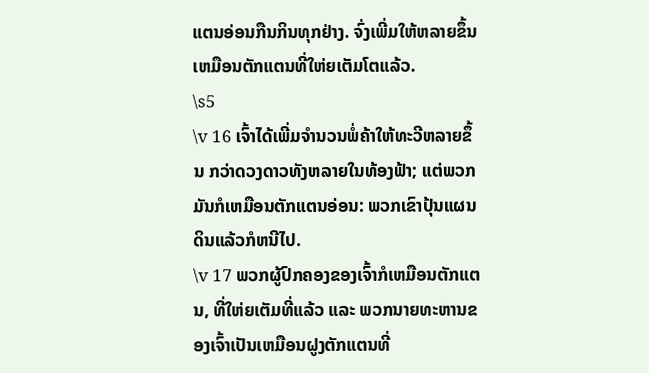ແຕນອ່ອນກືນກິນທຸກຢ່າງ. ຈົ່ງເພີ່ມໃຫ້ຫລາຍຂຶ້ນເຫມືອນຕັກແຕນທີ່ໃຫ່ຍເຕັມໂຕແລ້ວ.
\s5
\v 16 ເຈົ້າໄດ້ເພີ່ມຈຳນວນພໍ່ຄ້າໃຫ້ທະວີຫລາຍຂຶ້ນ ກວ່າດວງດາວທັງຫລາຍໃນທ້ອງຟ້າ; ແຕ່ພວກມັນກໍເຫມືອນຕັກແຕນອ່ອນ: ພວກເຂົາປຸ້ນແຜນດິນແລ້ວກໍຫນີໄປ.
\v 17 ພວກຜູ້ປົກຄອງຂອງເຈົ້າກໍເຫມືອນຕັກແຕນ, ທີ່ໃຫ່ຍເຕັມທີ່ແລ້ວ ແລະ ພວກນາຍທະຫານຂອງເຈົ້າເປັນເຫມືອນຝູງຕັກແຕນທີ່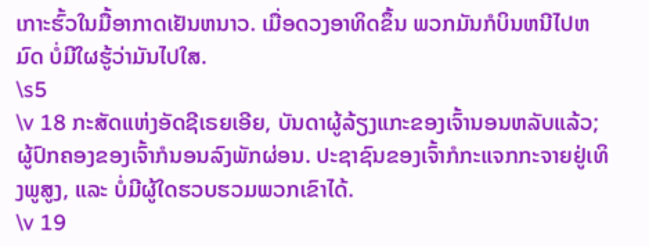ເກາະຮົ້ວໃນມື້ອາກາດເຢັນຫນາວ. ເມື່ອດວງອາທິດຂຶ້ນ ພວກມັນກໍບິນຫນີໄປຫມົດ ບໍ່ມີໃຜຮູ້ວ່າມັນໄປໃສ.
\s5
\v 18 ກະສັດແຫ່ງອັດຊີເຣຍເອີຍ, ບັນດາຜູ້ລ້ຽງແກະຂອງເຈົ້ານອນຫລັບແລ້ວ; ຜູ້ປົກຄອງຂອງເຈົ້າກໍນອນລົງພັກຜ່ອນ. ປະຊາຊົນຂອງເຈົ້າກໍກະແຈກກະຈາຍຢູ່ເທິງພູສູງ, ແລະ ບໍ່ມີຜູ້ໃດຮວບຮວມພວກເຂົາໄດ້.
\v 19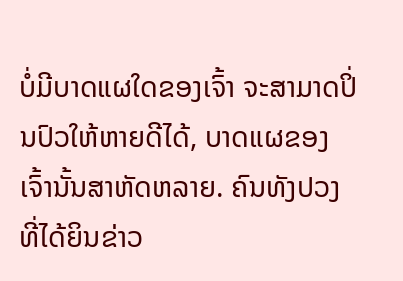ບໍ່ມີບາດແຜໃດຂອງເຈົ້າ ຈະສາມາດປິ່ນປົວໃຫ້ຫາຍດີໄດ້, ບາດແຜຂອງເຈົ້ານັ້ນສາຫັດຫລາຍ. ຄົນທັງປວງທີ່ໄດ້ຍິນຂ່າວ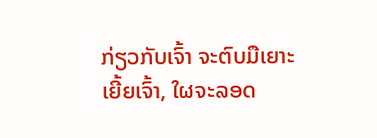ກ່ຽວກັບເຈົ້າ ຈະຕົບມືເຍາະເຍີ້ຍເຈົ້າ, ໃຜຈະລອດ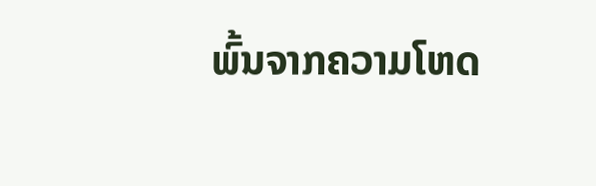ພົ້ນຈາກຄວາມໂຫດ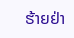ຮ້າຍຢ່າ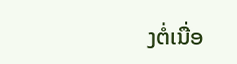ງຕໍ່ເນື່ອ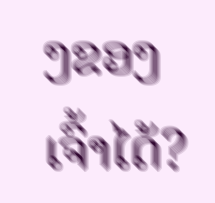ງຂອງເຈົ້າໄດ້?